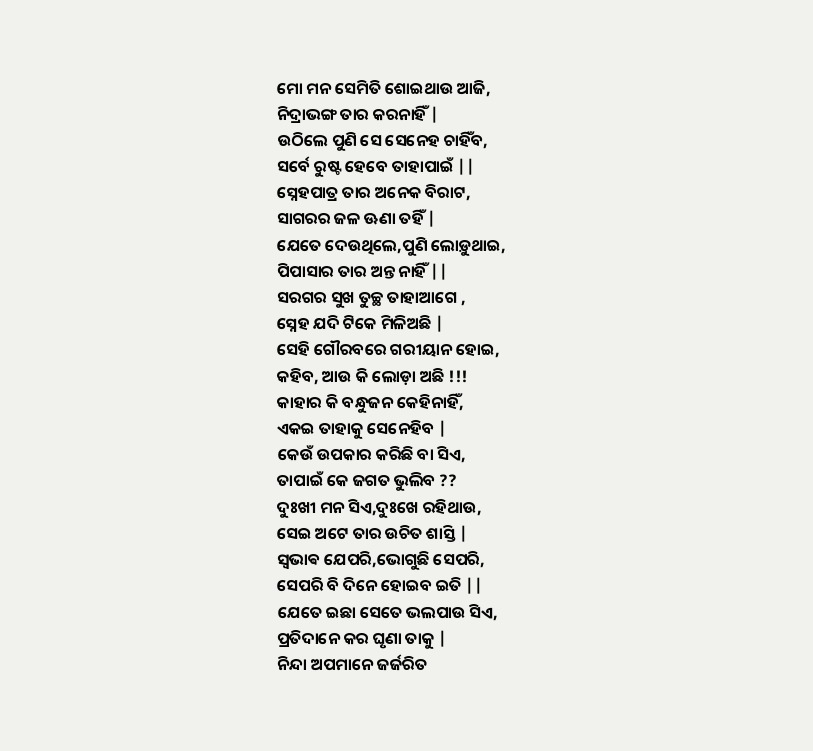ମୋ ମନ ସେମିତି ଶୋଇଥାଉ ଆଜି,
ନିଦ୍ରାଭଙ୍ଗ ତାର କରନାହିଁ |
ଉଠିଲେ ପୁଣି ସେ ସେନେହ ଚାହିଁବ,
ସର୍ବେ ରୁଷ୍ଟ ହେବେ ତାହାପାଇଁ ||
ସ୍ନେହପାତ୍ର ତାର ଅନେକ ବିରାଟ,
ସାଗରର ଜଳ ଊଣା ତହିଁ |
ଯେତେ ଦେଉଥିଲେ,ପୁଣି ଲୋଡ଼ୁଥାଇ,
ପିପାସାର ତାର ଅନ୍ତ ନାହିଁ ||
ସରଗର ସୁଖ ତୁଚ୍ଛ ତାହାଆଗେ ,
ସ୍ନେହ ଯଦି ଟିକେ ମିଳିଅଛି |
ସେହି ଗୌରବରେ ଗରୀୟାନ ହୋଇ,
କହିବ, ଆଉ କି ଲୋଡ଼ା ଅଛି !!!
କାହାର କି ବନ୍ଧୁଜନ କେହିନାହିଁ,
ଏକଇ ତାହାକୁ ସେନେହିବ |
କେଉଁ ଉପକାର କରିଛି ବା ସିଏ,
ତାପାଇଁ କେ ଜଗତ ଭୁଲିବ ??
ଦୁଃଖୀ ମନ ସିଏ,ଦୁଃଖେ ରହିଥାଉ,
ସେଇ ଅଟେ ତାର ଉଚିତ ଶାସ୍ତି |
ସ୍ଵଭାଵ ଯେପରି,ଭୋଗୁଛି ସେପରି,
ସେପରି ବି ଦିନେ ହୋଇବ ଇତି ||
ଯେତେ ଇଛା ସେତେ ଭଲପାଉ ସିଏ,
ପ୍ରତିଦାନେ କର ଘୃଣା ତାକୁ |
ନିନ୍ଦା ଅପମାନେ ଜର୍ଜରିତ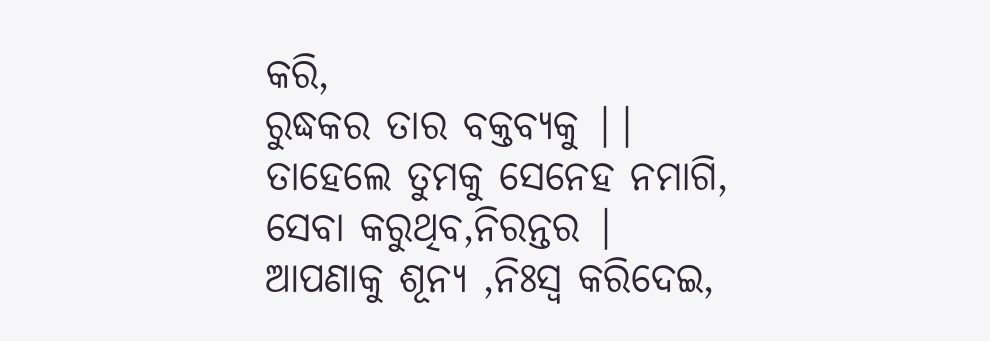କରି,
ରୁଦ୍ଧକର ତାର ବକ୍ତବ୍ୟକୁ ||
ତାହେଲେ ତୁମକୁ ସେନେହ ନମାଗି,
ସେବା କରୁଥିବ,ନିରନ୍ତର |
ଆପଣାକୁ ଶୂନ୍ୟ ,ନିଃସ୍ୱ କରିଦେଇ,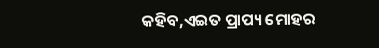କହିବ,ଏଇତ ପ୍ରାପ୍ୟ ମୋହର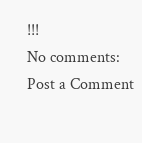!!!
No comments:
Post a Comment